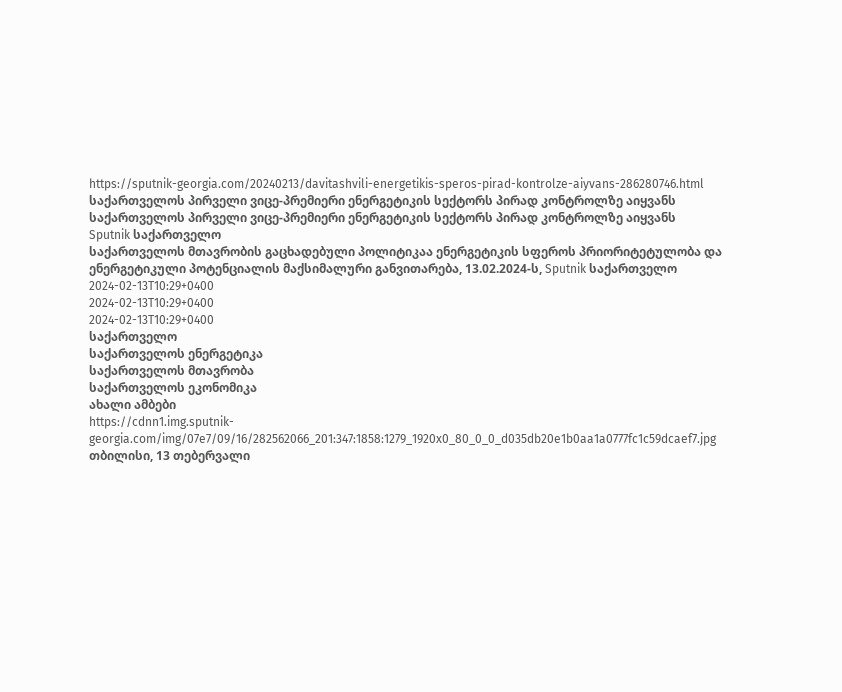https://sputnik-georgia.com/20240213/davitashvili-energetikis-speros-pirad-kontrolze-aiyvans-286280746.html
საქართველოს პირველი ვიცე-პრემიერი ენერგეტიკის სექტორს პირად კონტროლზე აიყვანს
საქართველოს პირველი ვიცე-პრემიერი ენერგეტიკის სექტორს პირად კონტროლზე აიყვანს
Sputnik საქართველო
საქართველოს მთავრობის გაცხადებული პოლიტიკაა ენერგეტიკის სფეროს პრიორიტეტულობა და ენერგეტიკული პოტენციალის მაქსიმალური განვითარება, 13.02.2024-ს, Sputnik საქართველო
2024-02-13T10:29+0400
2024-02-13T10:29+0400
2024-02-13T10:29+0400
საქართველო
საქართველოს ენერგეტიკა
საქართველოს მთავრობა
საქართველოს ეკონომიკა
ახალი ამბები
https://cdnn1.img.sputnik-georgia.com/img/07e7/09/16/282562066_201:347:1858:1279_1920x0_80_0_0_d035db20e1b0aa1a0777fc1c59dcaef7.jpg
თბილისი, 13 თებერვალი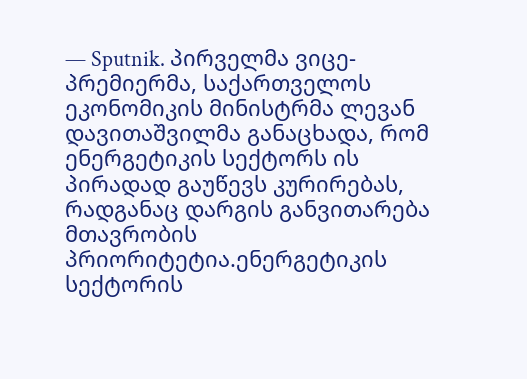— Sputnik. პირველმა ვიცე-პრემიერმა, საქართველოს ეკონომიკის მინისტრმა ლევან დავითაშვილმა განაცხადა, რომ ენერგეტიკის სექტორს ის პირადად გაუწევს კურირებას, რადგანაც დარგის განვითარება მთავრობის პრიორიტეტია.ენერგეტიკის სექტორის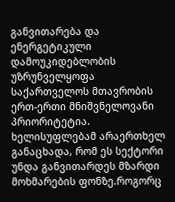განვითარება და ენერგეტიკული დამოუკიდებლობის უზრუნველყოფა საქართველოს მთავრობის ერთ-ერთი მნიშვნელოვანი პრიორიტეტია. ხელისუფლებამ არაერთხელ განაცხადა, რომ ეს სექტორი უნდა განვითარდეს მზარდი მოხმარების ფონზე.როგორც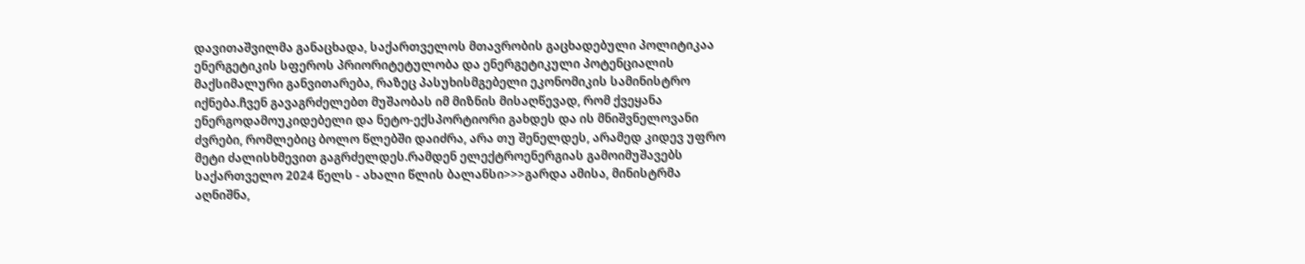დავითაშვილმა განაცხადა, საქართველოს მთავრობის გაცხადებული პოლიტიკაა ენერგეტიკის სფეროს პრიორიტეტულობა და ენერგეტიკული პოტენციალის მაქსიმალური განვითარება, რაზეც პასუხისმგებელი ეკონომიკის სამინისტრო იქნება.ჩვენ გავაგრძელებთ მუშაობას იმ მიზნის მისაღწევად, რომ ქვეყანა ენერგოდამოუკიდებელი და ნეტო-ექსპორტიორი გახდეს და ის მნიშვნელოვანი ძვრები, რომლებიც ბოლო წლებში დაიძრა, არა თუ შენელდეს, არამედ კიდევ უფრო მეტი ძალისხმევით გაგრძელდეს.რამდენ ელექტროენერგიას გამოიმუშავებს საქართველო 2024 წელს - ახალი წლის ბალანსი>>>გარდა ამისა, მინისტრმა აღნიშნა,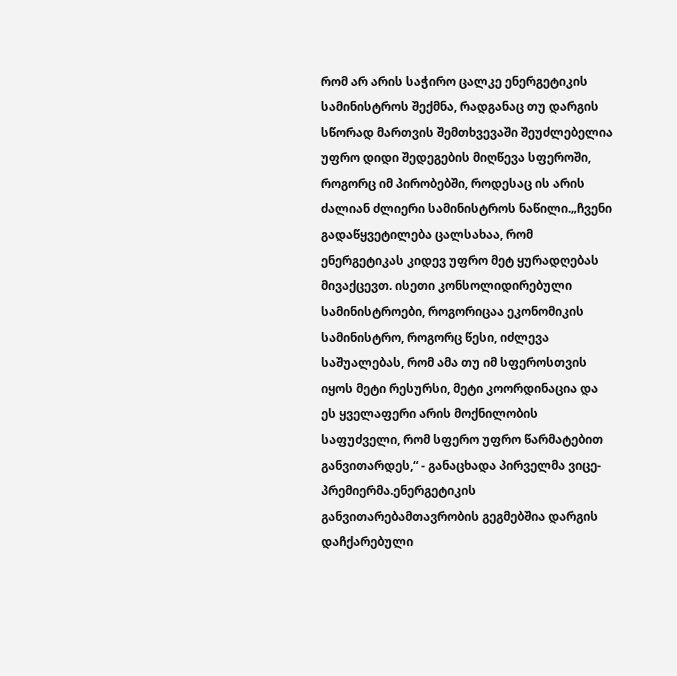რომ არ არის საჭირო ცალკე ენერგეტიკის სამინისტროს შექმნა, რადგანაც თუ დარგის სწორად მართვის შემთხვევაში შეუძლებელია უფრო დიდი შედეგების მიღწევა სფეროში, როგორც იმ პირობებში, როდესაც ის არის ძალიან ძლიერი სამინისტროს ნაწილი.„ჩვენი გადაწყვეტილება ცალსახაა, რომ ენერგეტიკას კიდევ უფრო მეტ ყურადღებას მივაქცევთ. ისეთი კონსოლიდირებული სამინისტროები, როგორიცაა ეკონომიკის სამინისტრო, როგორც წესი, იძლევა საშუალებას, რომ ამა თუ იმ სფეროსთვის იყოს მეტი რესურსი, მეტი კოორდინაცია და ეს ყველაფერი არის მოქნილობის საფუძველი, რომ სფერო უფრო წარმატებით განვითარდეს,“ - განაცხადა პირველმა ვიცე-პრემიერმა.ენერგეტიკის განვითარებამთავრობის გეგმებშია დარგის დაჩქარებული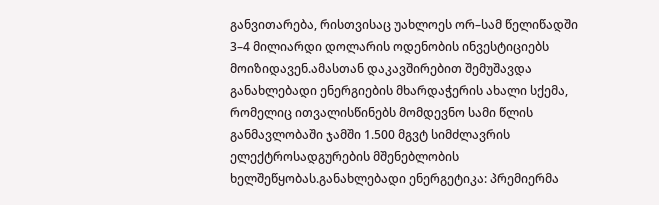განვითარება, რისთვისაც უახლოეს ორ–სამ წელიწადში 3–4 მილიარდი დოლარის ოდენობის ინვესტიციებს მოიზიდავენ.ამასთან დაკავშირებით შემუშავდა განახლებადი ენერგიების მხარდაჭერის ახალი სქემა, რომელიც ითვალისწინებს მომდევნო სამი წლის განმავლობაში ჯამში 1.500 მგვტ სიმძლავრის ელექტროსადგურების მშენებლობის ხელშეწყობას.განახლებადი ენერგეტიკა: პრემიერმა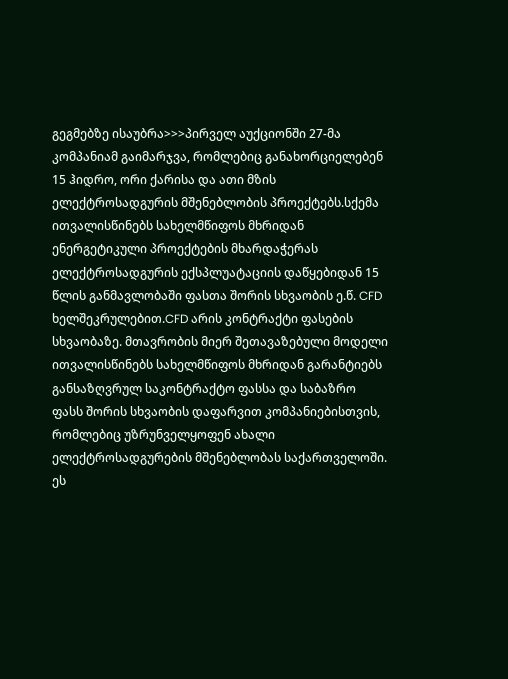გეგმებზე ისაუბრა>>>პირველ აუქციონში 27-მა კომპანიამ გაიმარჯვა, რომლებიც განახორციელებენ 15 ჰიდრო, ორი ქარისა და ათი მზის ელექტროსადგურის მშენებლობის პროექტებს.სქემა ითვალისწინებს სახელმწიფოს მხრიდან ენერგეტიკული პროექტების მხარდაჭერას ელექტროსადგურის ექსპლუატაციის დაწყებიდან 15 წლის განმავლობაში ფასთა შორის სხვაობის ე.წ. CFD ხელშეკრულებით.CFD არის კონტრაქტი ფასების სხვაობაზე. მთავრობის მიერ შეთავაზებული მოდელი ითვალისწინებს სახელმწიფოს მხრიდან გარანტიებს განსაზღვრულ საკონტრაქტო ფასსა და საბაზრო ფასს შორის სხვაობის დაფარვით კომპანიებისთვის, რომლებიც უზრუნველყოფენ ახალი ელექტროსადგურების მშენებლობას საქართველოში. ეს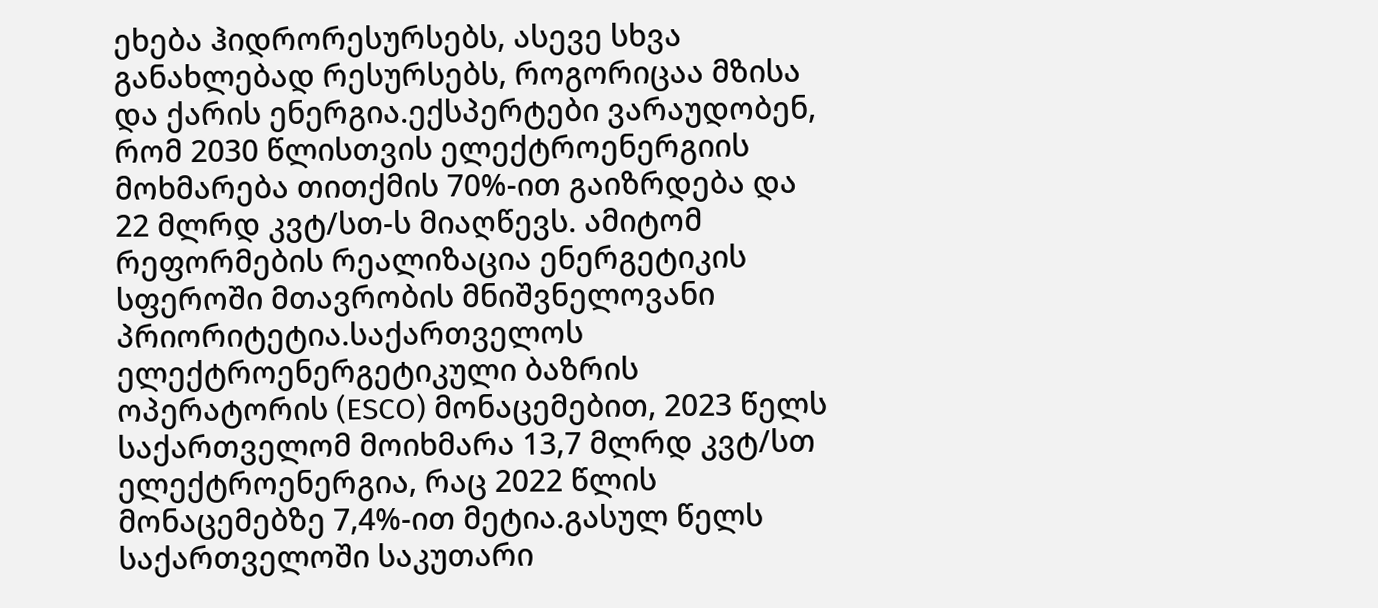ეხება ჰიდრორესურსებს, ასევე სხვა განახლებად რესურსებს, როგორიცაა მზისა და ქარის ენერგია.ექსპერტები ვარაუდობენ, რომ 2030 წლისთვის ელექტროენერგიის მოხმარება თითქმის 70%-ით გაიზრდება და 22 მლრდ კვტ/სთ-ს მიაღწევს. ამიტომ რეფორმების რეალიზაცია ენერგეტიკის სფეროში მთავრობის მნიშვნელოვანი პრიორიტეტია.საქართველოს ელექტროენერგეტიკული ბაზრის ოპერატორის (ESCO) მონაცემებით, 2023 წელს საქართველომ მოიხმარა 13,7 მლრდ კვტ/სთ ელექტროენერგია, რაც 2022 წლის მონაცემებზე 7,4%-ით მეტია.გასულ წელს საქართველოში საკუთარი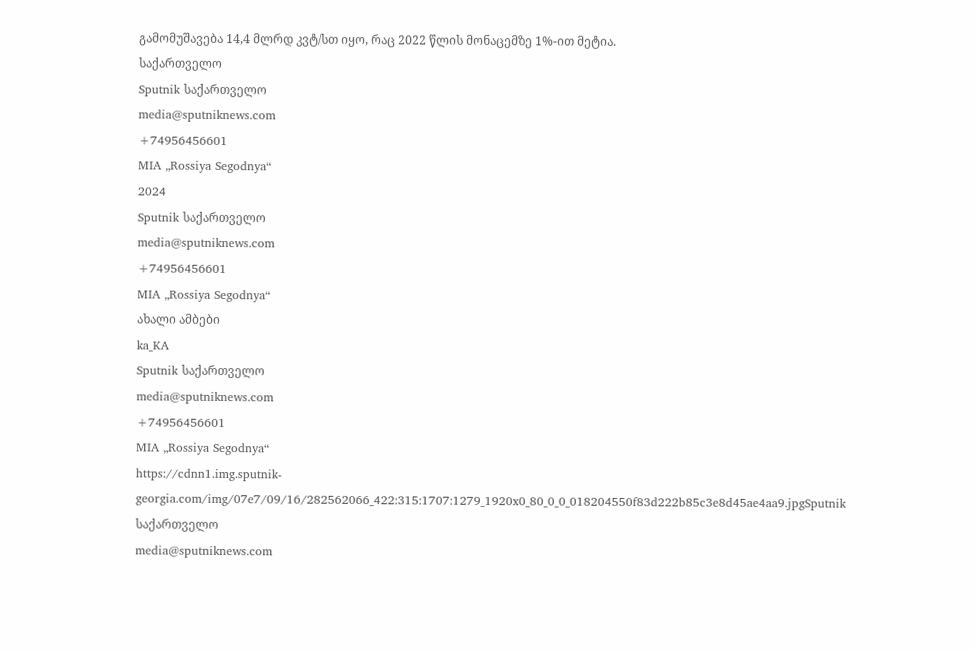გამომუშავება 14,4 მლრდ კვტ/სთ იყო, რაც 2022 წლის მონაცემზე 1%-ით მეტია.
საქართველო
Sputnik საქართველო
media@sputniknews.com
+74956456601
MIA „Rossiya Segodnya“
2024
Sputnik საქართველო
media@sputniknews.com
+74956456601
MIA „Rossiya Segodnya“
ახალი ამბები
ka_KA
Sputnik საქართველო
media@sputniknews.com
+74956456601
MIA „Rossiya Segodnya“
https://cdnn1.img.sputnik-georgia.com/img/07e7/09/16/282562066_422:315:1707:1279_1920x0_80_0_0_018204550f83d222b85c3e8d45ae4aa9.jpgSputnik საქართველო
media@sputniknews.com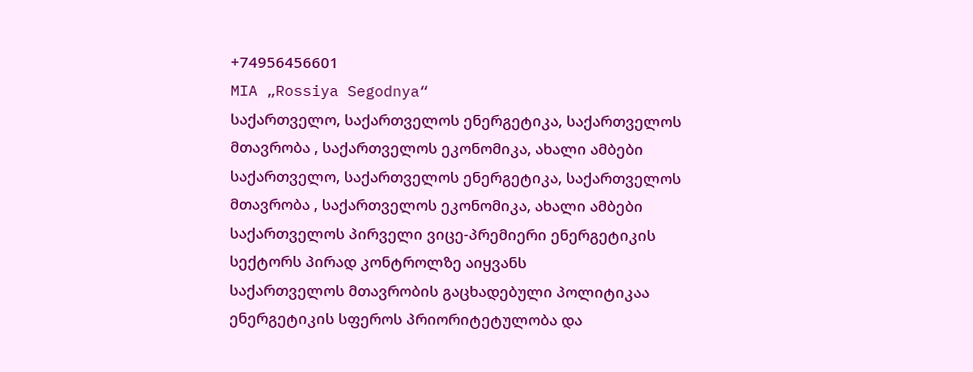+74956456601
MIA „Rossiya Segodnya“
საქართველო, საქართველოს ენერგეტიკა, საქართველოს მთავრობა , საქართველოს ეკონომიკა, ახალი ამბები
საქართველო, საქართველოს ენერგეტიკა, საქართველოს მთავრობა , საქართველოს ეკონომიკა, ახალი ამბები
საქართველოს პირველი ვიცე-პრემიერი ენერგეტიკის სექტორს პირად კონტროლზე აიყვანს
საქართველოს მთავრობის გაცხადებული პოლიტიკაა ენერგეტიკის სფეროს პრიორიტეტულობა და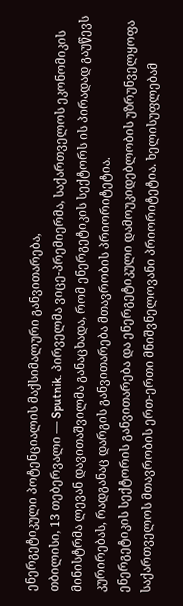ენერგეტიკული პოტენციალის მაქსიმალური განვითარება,
თბილისი, 13 თებერვალი — Sputnik. პირველმა ვიცე-პრემიერმა, საქართველოს ეკონომიკის მინისტრმა ლევან დავითაშვილმა განაცხადა, რომ ენერგეტიკის სექტორს ის პირადად გაუწევს კურირებას, რადგანაც დარგის განვითარება მთავრობის პრიორიტეტია.
ენერგეტიკის სექტორის განვითარება და ენერგეტიკული დამოუკიდებლობის უზრუნველყოფა საქართველოს მთავრობის ერთ-ერთი მნიშვნელოვანი პრიორიტეტია. ხელისუფლებამ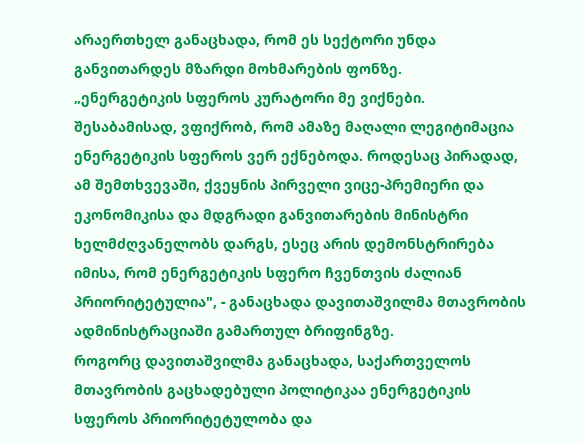არაერთხელ განაცხადა, რომ ეს სექტორი უნდა განვითარდეს მზარდი მოხმარების ფონზე.
„ენერგეტიკის სფეროს კურატორი მე ვიქნები. შესაბამისად, ვფიქრობ, რომ ამაზე მაღალი ლეგიტიმაცია ენერგეტიკის სფეროს ვერ ექნებოდა. როდესაც პირადად, ამ შემთხვევაში, ქვეყნის პირველი ვიცე-პრემიერი და ეკონომიკისა და მდგრადი განვითარების მინისტრი ხელმძღვანელობს დარგს, ესეც არის დემონსტრირება იმისა, რომ ენერგეტიკის სფერო ჩვენთვის ძალიან პრიორიტეტულია", - განაცხადა დავითაშვილმა მთავრობის ადმინისტრაციაში გამართულ ბრიფინგზე.
როგორც დავითაშვილმა განაცხადა, საქართველოს მთავრობის გაცხადებული პოლიტიკაა ენერგეტიკის სფეროს პრიორიტეტულობა და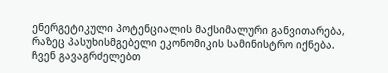ენერგეტიკული პოტენციალის მაქსიმალური განვითარება, რაზეც პასუხისმგებელი ეკონომიკის სამინისტრო იქნება.
ჩვენ გავაგრძელებთ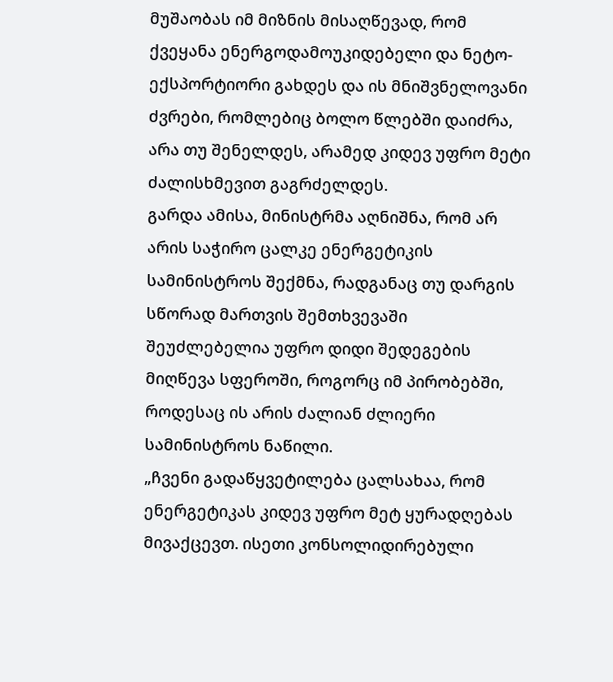მუშაობას იმ მიზნის მისაღწევად, რომ ქვეყანა ენერგოდამოუკიდებელი და ნეტო-ექსპორტიორი გახდეს და ის მნიშვნელოვანი ძვრები, რომლებიც ბოლო წლებში დაიძრა, არა თუ შენელდეს, არამედ კიდევ უფრო მეტი ძალისხმევით გაგრძელდეს.
გარდა ამისა, მინისტრმა აღნიშნა, რომ არ არის საჭირო ცალკე ენერგეტიკის სამინისტროს შექმნა, რადგანაც თუ დარგის სწორად მართვის შემთხვევაში შეუძლებელია უფრო დიდი შედეგების მიღწევა სფეროში, როგორც იმ პირობებში, როდესაც ის არის ძალიან ძლიერი სამინისტროს ნაწილი.
„ჩვენი გადაწყვეტილება ცალსახაა, რომ ენერგეტიკას კიდევ უფრო მეტ ყურადღებას მივაქცევთ. ისეთი კონსოლიდირებული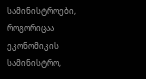სამინისტროები, როგორიცაა ეკონომიკის სამინისტრო,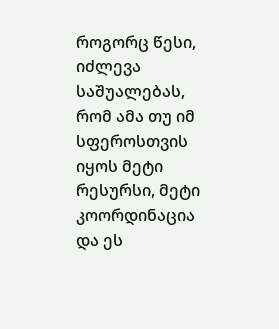როგორც წესი, იძლევა საშუალებას, რომ ამა თუ იმ სფეროსთვის იყოს მეტი რესურსი, მეტი კოორდინაცია და ეს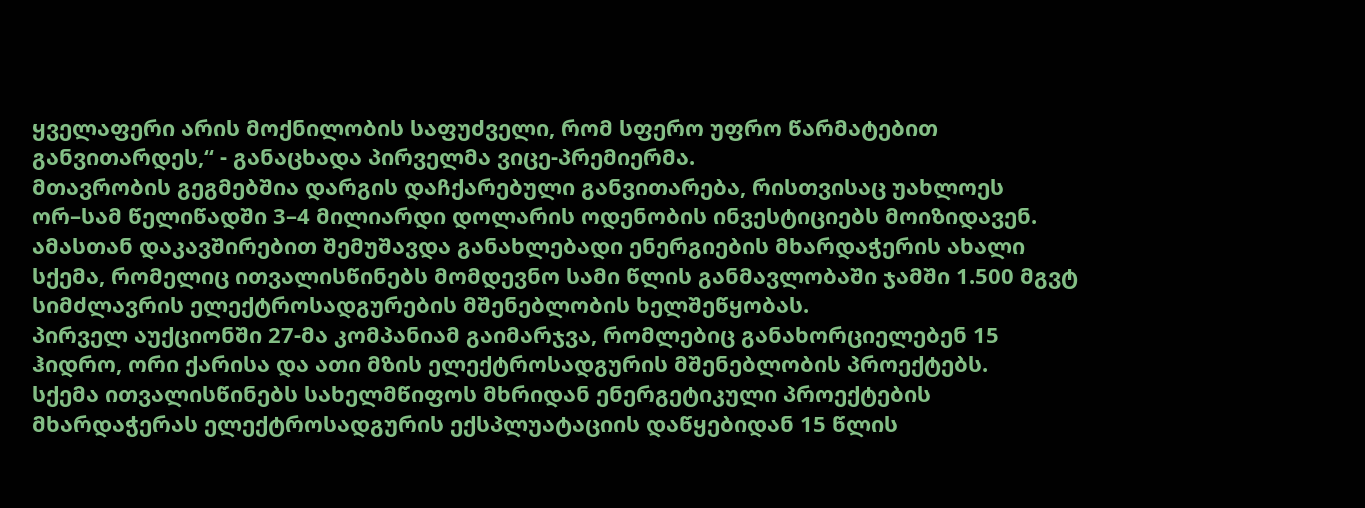ყველაფერი არის მოქნილობის საფუძველი, რომ სფერო უფრო წარმატებით განვითარდეს,“ - განაცხადა პირველმა ვიცე-პრემიერმა.
მთავრობის გეგმებშია დარგის დაჩქარებული განვითარება, რისთვისაც უახლოეს ორ–სამ წელიწადში 3–4 მილიარდი დოლარის ოდენობის ინვესტიციებს მოიზიდავენ.
ამასთან დაკავშირებით შემუშავდა განახლებადი ენერგიების მხარდაჭერის ახალი სქემა, რომელიც ითვალისწინებს მომდევნო სამი წლის განმავლობაში ჯამში 1.500 მგვტ სიმძლავრის ელექტროსადგურების მშენებლობის ხელშეწყობას.
პირველ აუქციონში 27-მა კომპანიამ გაიმარჯვა, რომლებიც განახორციელებენ 15 ჰიდრო, ორი ქარისა და ათი მზის ელექტროსადგურის მშენებლობის პროექტებს.
სქემა ითვალისწინებს სახელმწიფოს მხრიდან ენერგეტიკული პროექტების მხარდაჭერას ელექტროსადგურის ექსპლუატაციის დაწყებიდან 15 წლის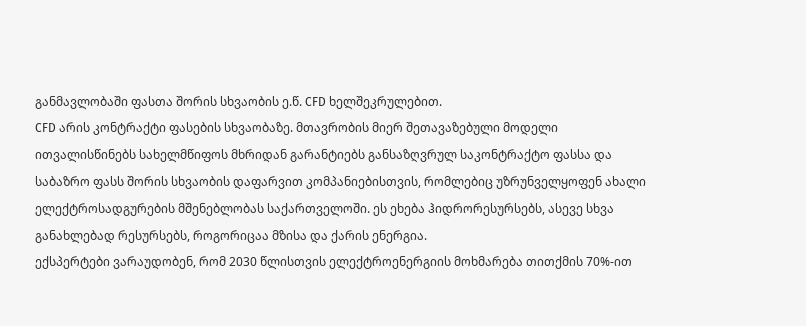განმავლობაში ფასთა შორის სხვაობის ე.წ. CFD ხელშეკრულებით.
CFD არის კონტრაქტი ფასების სხვაობაზე. მთავრობის მიერ შეთავაზებული მოდელი ითვალისწინებს სახელმწიფოს მხრიდან გარანტიებს განსაზღვრულ საკონტრაქტო ფასსა და საბაზრო ფასს შორის სხვაობის დაფარვით კომპანიებისთვის, რომლებიც უზრუნველყოფენ ახალი ელექტროსადგურების მშენებლობას საქართველოში. ეს ეხება ჰიდრორესურსებს, ასევე სხვა განახლებად რესურსებს, როგორიცაა მზისა და ქარის ენერგია.
ექსპერტები ვარაუდობენ, რომ 2030 წლისთვის ელექტროენერგიის მოხმარება თითქმის 70%-ით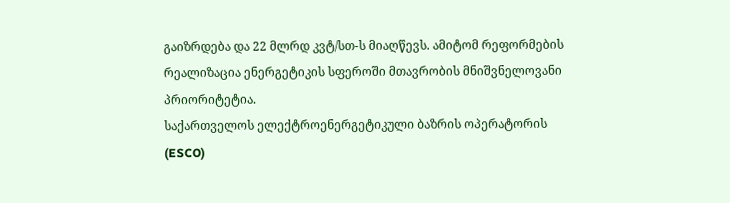გაიზრდება და 22 მლრდ კვტ/სთ-ს მიაღწევს. ამიტომ რეფორმების რეალიზაცია ენერგეტიკის სფეროში მთავრობის მნიშვნელოვანი პრიორიტეტია.
საქართველოს ელექტროენერგეტიკული ბაზრის ოპერატორის (ESCO)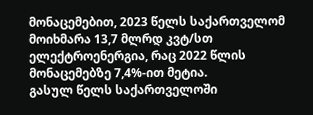მონაცემებით, 2023 წელს საქართველომ მოიხმარა 13,7 მლრდ კვტ/სთ ელექტროენერგია, რაც 2022 წლის მონაცემებზე 7,4%-ით მეტია.
გასულ წელს საქართველოში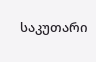საკუთარი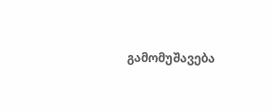გამომუშავება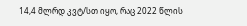14,4 მლრდ კვტ/სთ იყო, რაც 2022 წლის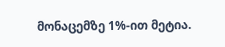მონაცემზე 1%-ით მეტია.